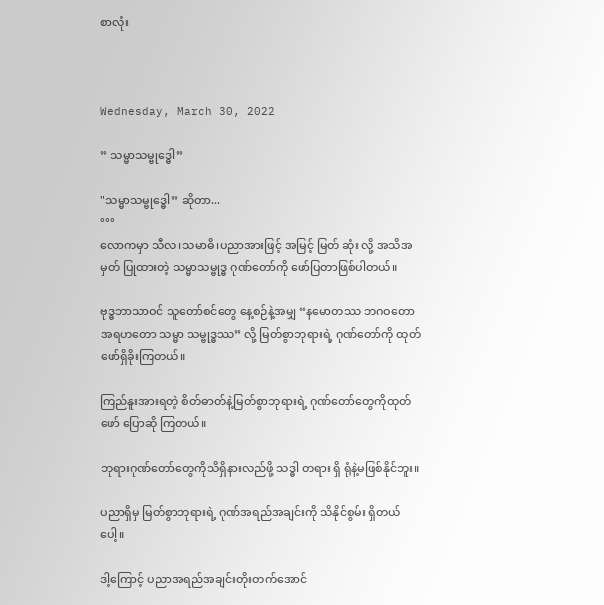စာလုံး



Wednesday, March 30, 2022

” သမ္မာသမ္ဗုဒ္ဓေါ”

"သမ္မာသမ္ဗုဒ္ဓေါ” ဆိုတာ...
°°°
လောကမှာ သီလ၊သမာဓိ၊ပညာအားဖြင့် အမြင့် မြတ် ဆုံး လို့ အသိအမှတ် ပြုထားတဲ့ သမ္မာသမ္ဗုဒ္ဓ ဂုဏ်တော်ကို ဖော်ပြတာဖြစ်ပါတယ်။

ဗုဒ္ဓဘာသာဝင် သူတော်စင်တွေ နေ့စဉ်နဲ့အမျှ “နမောတဿ ဘဂဝတော အရဟတော သမ္မာ သမ္ဗုဒ္ဓဿ” လို့ မြတ်စွာဘုရားရဲ့ ဂုဏ်တော်ကို ထုတ်ဖော်ရှိခိုးကြတယ်။

ကြည်နူးအားရတဲ့ စိတ်ဓာတ်နဲ့မြတ်စွာဘုရားရဲ့ ဂုဏ်တော်တွေကိုထုတ်ဖော် ပြောဆို ကြတယ်။

ဘုရားဂုဏ်တော်တွေကိုသိရှိနားလည်ဖို့ သဒ္ဓါ တရား ရှိ ရုံနဲ့မဖြစ်နိုင်ဘူး။

ပညာရှိမှ မြတ်စွာဘုရားရဲ့ ဂုဏ်အရည်အချင်းကို သိနိုင်စွမ်း ရှိတယ်ပေါ့။

ဒါ့ကြောင့် ပညာအရည်အချင်းတိုးတက်အောင်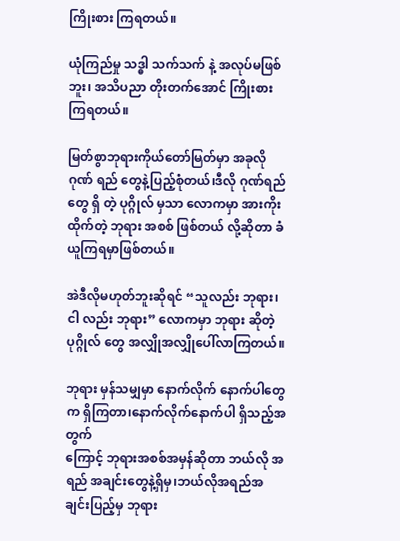ကြိုးစား ကြရတယ်။

ယုံကြည်မှု သဒ္ဓါ သက်သက် နဲ့ အလုပ်မဖြစ်ဘူး၊ အသိပညာ တိုးတက်အောင် ကြိုးစားကြရတယ်။

မြတ်စွာဘုရားကိုယ်တော်မြတ်မှာ အခုလို ဂုဏ် ရည် တွေနဲ့ပြည့်စုံတယ်၊ဒီလို ဂုဏ်ရည် တွေ ရှိ တဲ့ ပုဂ္ဂိုလ် မှသာ လောကမှာ အားကိုးထိုက်တဲ့ ဘုရား အစစ် ဖြစ်တယ် လို့ဆိုတာ ခံယူကြရမှာဖြစ်တယ်။

အဲဒီလိုမဟုတ်ဘူးဆိုရင် “သူလည်း ဘုရား၊ ငါ လည်း ဘုရား” လောကမှာ ဘုရား ဆိုတဲ့ ပုဂ္ဂိုလ် တွေ အလျှိုအလျှိုပေါ်လာကြတယ်။

ဘုရား မှန်သမျှမှာ နောက်လိုက် နောက်ပါတွေ က ရှိကြတာ၊နောက်လိုက်နောက်ပါ ရှိသည့်အတွက်
ကြောင့် ဘုရားအစစ်အမှန်ဆိုတာ ဘယ်လို အရည် အချင်းတွေနဲ့ရှိမှ၊ဘယ်လိုအရည်အချင်းပြည့်မှ ဘုရား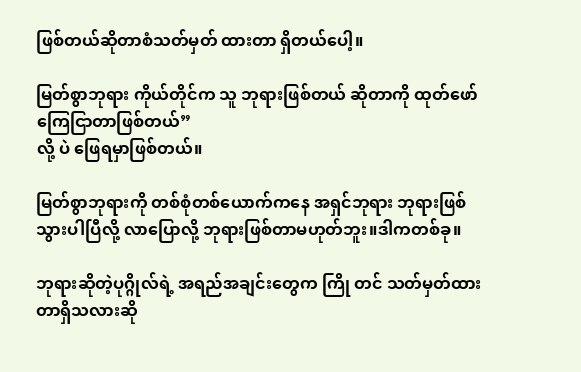ဖြစ်တယ်ဆိုတာစံသတ်မှတ် ထားတာ ရှိတယ်ပေါ့။

မြတ်စွာဘုရား ကိုယ်တိုင်က သူ ဘုရားဖြစ်တယ် ဆိုတာကို ထုတ်ဖော်ကြေငြာတာဖြစ်တယ်”
လို့ ပဲ ဖြေရမှာဖြစ်တယ်။

မြတ်စွာဘုရားကို တစ်စုံတစ်ယောက်ကနေ အရှင်ဘုရား ဘုရားဖြစ်သွားပါပြီလို့ လာပြောလို့ ဘုရားဖြစ်တာမဟုတ်ဘူး။ဒါကတစ်ခု။

ဘုရားဆိုတဲ့ပုဂ္ဂိုလ်ရဲ့ အရည်အချင်းတွေက ကြို တင် သတ်မှတ်ထားတာရှိသလားဆို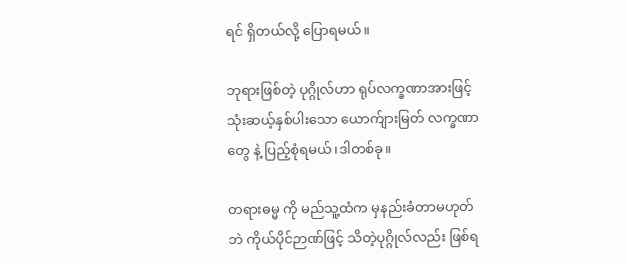ရင် ရှိတယ်လို့ ပြောရမယ်။

ဘုရားဖြစ်တဲ့ ပုဂ္ဂိုလ်ဟာ ရုပ်လက္ခဏာအားဖြင့် သုံးဆယ့်နှစ်ပါးသော ယောက်ျားမြတ် လက္ခဏာ တွေ နဲ့ ပြည့်စုံရမယ်၊ဒါတစ်ခု။

တရားဓမ္မ ကို မည်သူ့ထံက မှနည်းခံတာမဟုတ်ဘဲ ကိုယ်ပိုင်ဉာဏ်ဖြင့် သိတဲ့ပုဂ္ဂိုလ်လည်း ဖြစ်ရ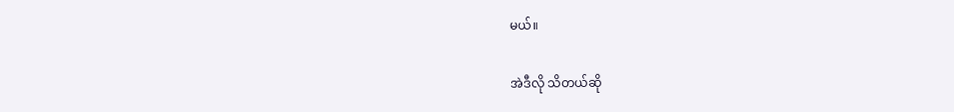မယ်။

အဲဒီလို သိတယ်ဆို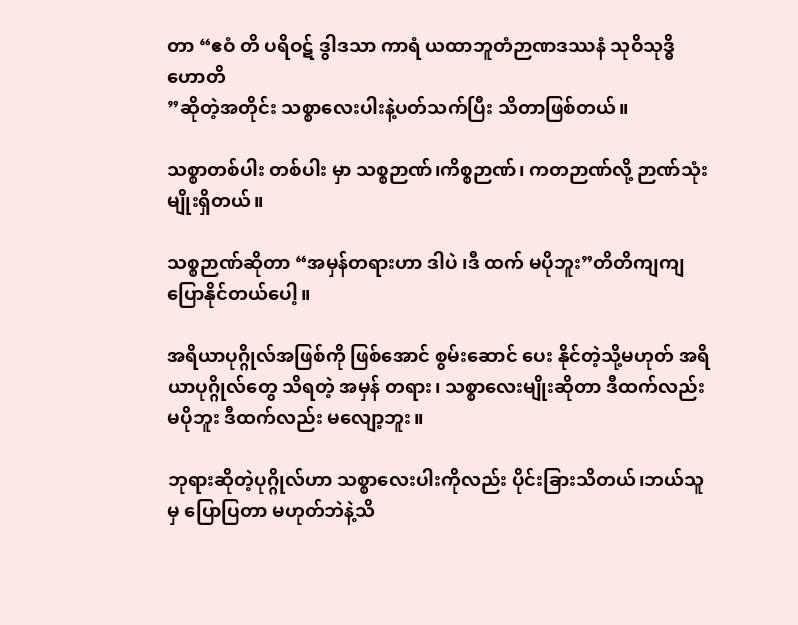တာ “ဧဝံ တိ ပရိဝဋ် ဒွါဒသာ ကာရံ ယထာဘူတံဉာဏဒဿနံ သုဝိသုဒ္ဓိ ဟောတိ
”ဆိုတဲ့အတိုင်း သစ္စာလေးပါးနဲ့ပတ်သက်ပြီး သိတာဖြစ်တယ်။

သစ္စာတစ်ပါး တစ်ပါး မှာ သစ္စဉာဏ်၊ကိစ္စဉာဏ်၊ ကတဉာဏ်လို့ ဉာဏ်သုံးမျိုးရှိတယ်။

သစ္စဉာဏ်ဆိုတာ “အမှန်တရားဟာ ဒါပဲ ၊ဒီ ထက် မပိုဘူး”တိတိကျကျ ပြောနိုင်တယ်ပေါ့။

အရိယာပုဂ္ဂိုလ်အဖြစ်ကို ဖြစ်အောင် စွမ်းဆောင် ပေး နိုင်တဲ့သို့မဟုတ် အရိယာပုဂ္ဂိုလ်တွေ သိရတဲ့ အမှန် တရား၊ သစ္စာလေးမျိုးဆိုတာ ဒီထက်လည်းမပိုဘူး ဒီထက်လည်း မလျော့ဘူး။

ဘုရားဆိုတဲ့ပုဂ္ဂိုလ်ဟာ သစ္စာလေးပါးကိုလည်း ပိုင်းခြားသိတယ်၊ဘယ်သူမှ ပြောပြတာ မဟုတ်ဘဲနဲ့သိ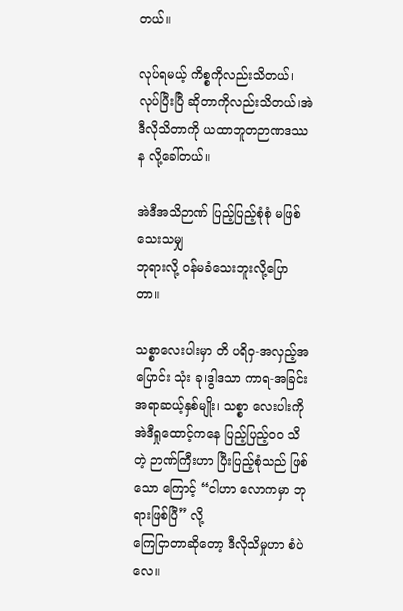တယ်။

လုပ်ရမယ့် ကိစ္စကိုလည်းသိတယ်၊လုပ်ပြီးပြီ ဆိုတာကိုလည်းသိတယ်၊အဲဒီလိုသိတာကို ယထာဘူတဉာဏဒဿန လို့ခေါ်တယ်။

အဲဒီအသိဉာဏ် ပြည့်ပြည့်စုံစုံ မဖြစ်သေးသမျှ
ဘုရားလို့ ဝန်မခံသေးဘူးလို့ပြောတာ။

သစ္စာလေးပါးမှာ တိ ပရိဝှ-အလှည့်အပြောင်း သုံး ခု၊ဒွါဒသာ ကာရ-အခြင်းအရာဆယ့်နှစ်မျိုး၊ သစ္စာ လေးပါးကို အဲဒီရှုထောင့်ကနေ ပြည့်ပြည့်ဝဝ သိ တဲ့ ဉာဏ်ကြီးဟာ ပြီးပြည့်စုံသည် ဖြစ်သော ကြောင့် “ငါဟာ လောကမှာ ဘုရားဖြစ်ပြီ” လို့
ကြေငြာတာဆိုတော့ ဒီလိုသိမှုဟာ စံပဲလေ။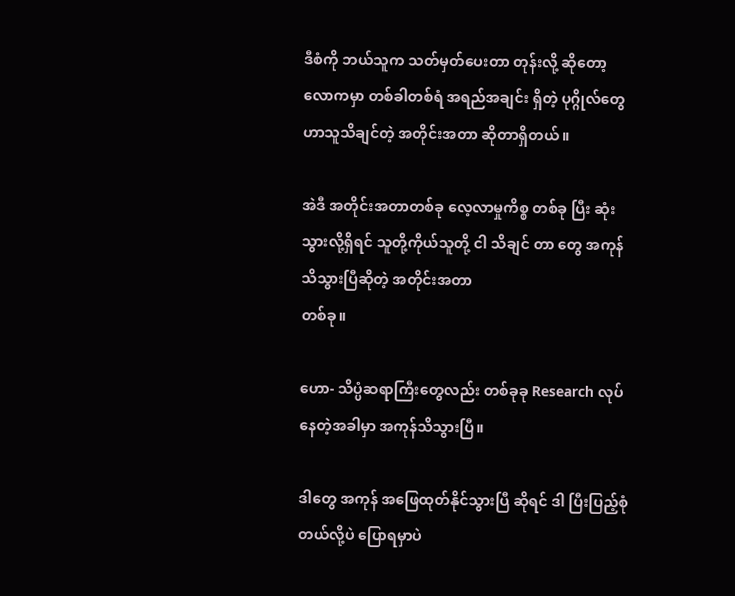ဒီစံကို ဘယ်သူက သတ်မှတ်ပေးတာ တုန်းလို့ ဆိုတော့ လောကမှာ တစ်ခါတစ်ရံ အရည်အချင်း ရှိတဲ့ ပုဂ္ဂိုလ်တွေဟာသူသိချင်တဲ့ အတိုင်းအတာ ဆိုတာရှိတယ်။

အဲဒီ အတိုင်းအတာတစ်ခု လေ့လာမှုကိစ္စ တစ်ခု ပြီး ဆုံး သွားလို့ရှိရင် သူတို့ကိုယ်သူတို့ ငါ သိချင် တာ တွေ အကုန်သိသွားပြီဆိုတဲ့ အတိုင်းအတာ
တစ်ခု။

ဟော- သိပ္ပံဆရာကြီးတွေလည်း တစ်ခုခု Research လုပ်နေတဲ့အခါမှာ အကုန်သိသွားပြီ။

ဒါတွေ အကုန် အဖြေထုတ်နိုင်သွားပြီ ဆိုရင် ဒါ ပြီးပြည့်စုံတယ်လို့ပဲ ပြောရမှာပဲ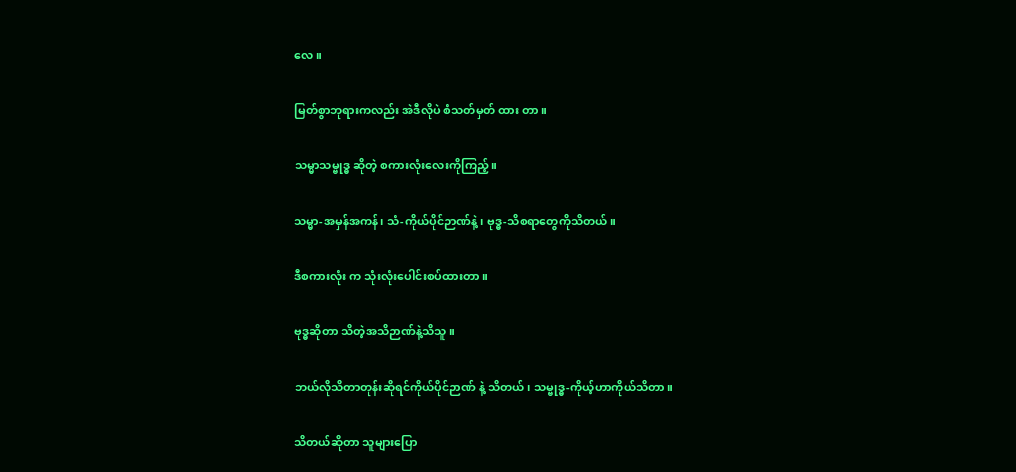လေ။

မြတ်စွာဘုရားကလည်း အဲဒီလိုပဲ စံသတ်မှတ် ထား တာ။

သမ္မာသမ္ဗုဒ္ဓ ဆိုတဲ့ စကားလုံးလေးကိုကြည့်။

သမ္မာ-အမှန်အကန်၊ သံ-ကိုယ်ပိုင်ဉာဏ်နဲ့၊ ဗုဒ္ဓ-သိစရာတွေကိုသိတယ်။

ဒီစကားလုံး က သုံးလုံးပေါင်းစပ်ထားတာ။

ဗုဒ္ဓဆိုတာ သိတဲ့အသိဉာဏ်နဲ့သိသူ။

ဘယ်လိုသိတာတုန်းဆိုရင်ကိုယ်ပိုင်ဉာဏ် နဲ့ သိတယ်၊ သမ္ဗုဒ္ဓ-ကိုယ့်ဟာကိုယ်သိတာ။

သိတယ်ဆိုတာ သူများပြော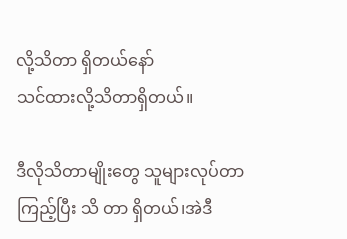လို့သိတာ ရှိတယ်နော်
သင်ထားလို့သိတာရှိတယ်။

ဒီလိုသိတာမျိုးတွေ သူများလုပ်တာကြည့်ပြီး သိ တာ ရှိတယ်၊အဲဒီ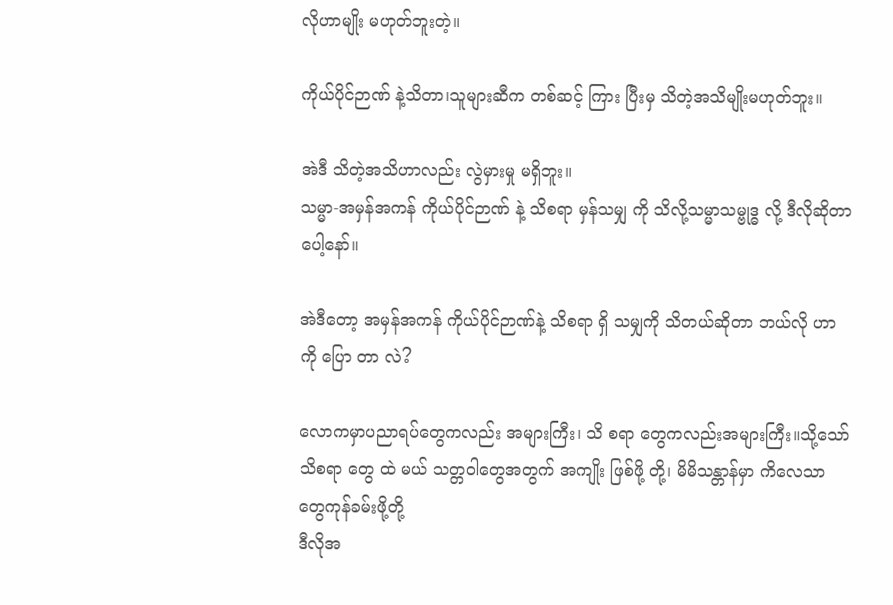လိုဟာမျိုး မဟုတ်ဘူးတဲ့။

ကိုယ်ပိုင်ဉာဏ် နဲ့သိတာ၊သူများဆီက တစ်ဆင့် ကြား ပြီးမှ သိတဲ့အသိမျိုးမဟုတ်ဘူး။

အဲဒီ သိတဲ့အသိဟာလည်း လွဲမှားမှု မရှိဘူး။
သမ္မာ-အမှန်အကန် ကိုယ်ပိုင်ဉာဏ် နဲ့ သိစရာ မှန်သမျှ ကို သိလို့သမ္မာသမ္ဗုဒ္ဓ လို့ ဒီလိုဆိုတာပေါ့နော်။

အဲဒီတော့ အမှန်အကန် ကိုယ်ပိုင်ဉာဏ်နဲ့ သိစရာ ရှိ သမျှကို သိတယ်ဆိုတာ ဘယ်လို ဟာ ကို ပြော တာ လဲ?

လောကမှာပညာရပ်တွေကလည်း အများကြီး၊ သိ စရာ တွေကလည်းအများကြီး။သို့သော် သိစရာ တွေ ထဲ မယ် သတ္တဝါတွေအတွက် အကျိုး ဖြစ်ဖို့ တို့၊ မိမိသန္တာန်မှာ ကိလေသာတွေကုန်ခမ်းဖို့တို့
ဒီလိုအ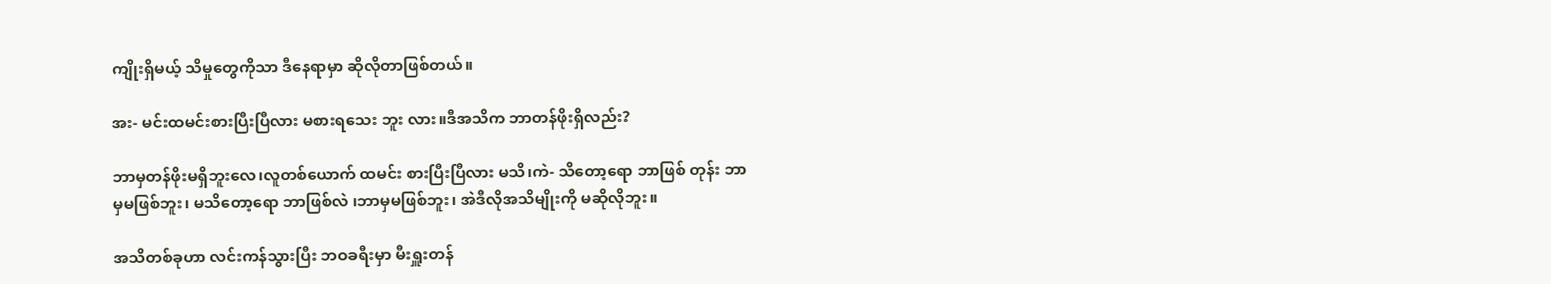ကျိုးရှိမယ့် သိမှုတွေကိုသာ ဒီနေရာမှာ ဆိုလိုတာဖြစ်တယ်။

အး- မင်းထမင်းစားပြီးပြီလား မစားရသေး ဘူး လား။ဒီအသိက ဘာတန်ဖိုးရှိလည်း?

ဘာမှတန်ဖိုးမရှိဘူးလေ၊လူတစ်ယောက် ထမင်း စားပြီးပြီလား မသိ၊ကဲ- သိတော့ရော ဘာဖြစ် တုန်း ဘာမှမဖြစ်ဘူး၊ မသိတော့ရော ဘာဖြစ်လဲ ၊ဘာမှမဖြစ်ဘူး၊ အဲဒီလိုအသိမျိုးကို မဆိုလိုဘူး။

အသိတစ်ခုဟာ လင်းကန်သွားပြီး ဘဝခရီးမှာ မီးရှူးတန်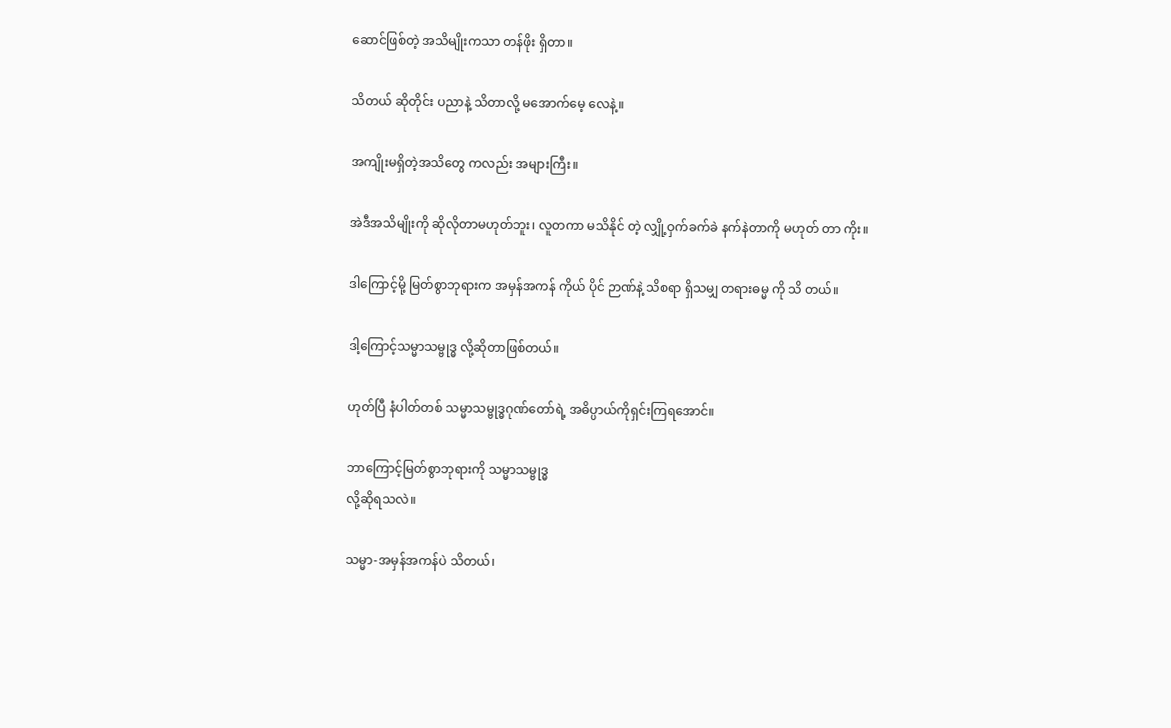ဆောင်ဖြစ်တဲ့ အသိမျိုးကသာ တန်ဖိုး ရှိတာ။

သိတယ် ဆိုတိုင်း ပညာနဲ့ သိတာလို့ မအောက်မေ့ လေနဲ့။

အကျိုးမရှိတဲ့အသိတွေ ကလည်း အများကြီး။

အဲဒီအသိမျိုးကို ဆိုလိုတာမဟုတ်ဘူး၊ လူတကာ မသိနိုင် တဲ့ လျှို့ဝှက်ခက်ခဲ နက်နဲတာကို မဟုတ် တာ ကိုး။

ဒါကြောင့်မို့ မြတ်စွာဘုရားက အမှန်အကန် ကိုယ် ပိုင် ဉာဏ်နဲ့ သိစရာ ရှိသမျှ တရားဓမ္မ ကို သိ တယ်။

ဒါ့ကြောင့်သမ္မာသမ္ဗုဒ္ဓ လို့ဆိုတာဖြစ်တယ်။

ဟုတ်ပြီ နံပါတ်တစ် သမ္မာသမ္ဗုဒ္ဓဂုဏ်တော်ရဲ့ အဓိပ္ပာယ်ကိုရှင်းကြရအောင်။

ဘာကြောင့်မြတ်စွာဘုရားကို သမ္မာသမ္ဗုဒ္ဓ
လို့ဆိုရသလဲ။

သမ္မာ-အမှန်အကန်ပဲ သိတယ်၊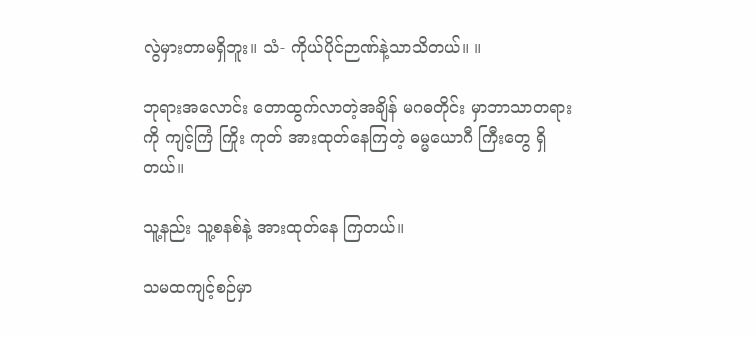လွဲမှားတာမရှိဘူး။ သံ- ကိုယ်ပိုင်ဉာဏ်နဲ့သာသိတယ်။ ။

ဘုရားအလောင်း တောထွက်လာတဲ့အချိန် မဂဓတိုင်း မှာဘာသာတရားကို ကျင့်ကြံ ကြိုး ကုတ် အားထုတ်နေကြတဲ့ ဓမ္မယောဂီ ကြီးတွေ ရှိတယ်။

သူ့နည်း သူ့စနစ်နဲ့ အားထုတ်နေ ကြတယ်။

သမထကျင့်စဉ်မှာ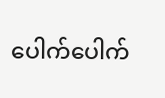ပေါက်ပေါက်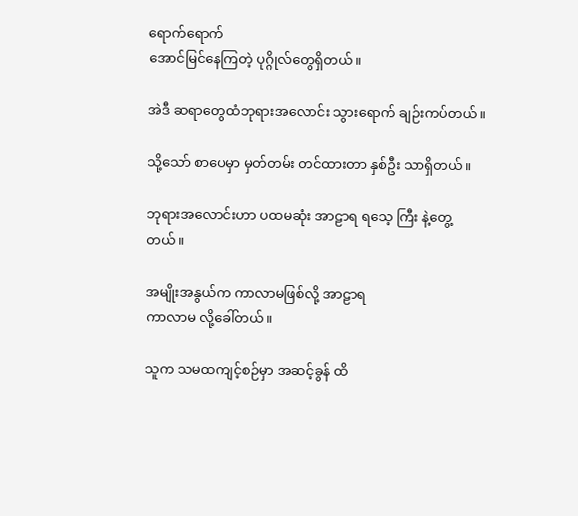ရောက်ရောက်
အောင်မြင်နေကြတဲ့ ပုဂ္ဂိုလ်တွေရှိတယ်။

အဲဒီ ဆရာတွေထံဘုရားအလောင်း သွားရောက် ချဉ်းကပ်တယ်။

သို့သော် စာပေမှာ မှတ်တမ်း တင်ထားတာ နှစ်ဦး သာရှိတယ်။

ဘုရားအလောင်းဟာ ပထမဆုံး အာဠာရ ရသေ့ ကြီး နဲ့တွေ့တယ်။

အမျိုးအနွယ်က ကာလာမဖြစ်လို့ အာဠာရ
ကာလာမ လို့ခေါ်တယ်။

သူက သမထကျင့်စဉ်မှာ အဆင့်ခွန် ထိ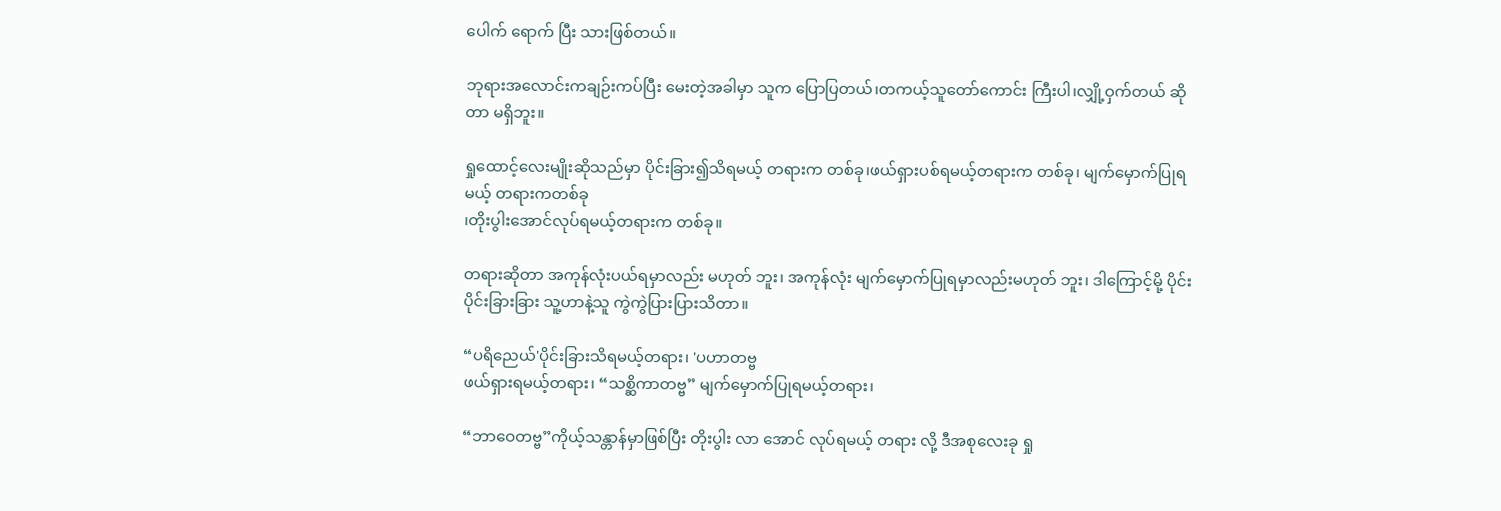ပေါက် ရောက် ပြီး သားဖြစ်တယ်။

ဘုရားအလောင်းကချဉ်းကပ်ပြီး မေးတဲ့အခါမှာ သူက ပြောပြတယ်၊တကယ့်သူတော်ကောင်း ကြီးပါ၊လျှို့ဝှက်တယ် ဆိုတာ မရှိဘူး။

ရှုထောင့်လေးမျိုးဆိုသည်မှာ ပိုင်းခြား၍သိရမယ့် တရားက တစ်ခု၊ဖယ်ရှားပစ်ရမယ့်တရားက တစ်ခု၊ မျက်မှောက်ပြုရမယ့် တရားကတစ်ခု
၊တိုးပွါးအောင်လုပ်ရမယ့်တရားက တစ်ခု။

တရားဆိုတာ အကုန်လုံးပယ်ရမှာလည်း မဟုတ် ဘူး၊ အကုန်လုံး မျက်မှောက်ပြုရမှာလည်းမဟုတ် ဘူး၊ ဒါကြောင့်မို့ ပိုင်းပိုင်းခြားခြား သူ့ဟာနဲ့သူ ကွဲကွဲပြားပြားသိတာ။

“ပရိညေယ်'ပိုင်းခြားသိရမယ့်တရား၊ 'ပဟာတဗ္ဗ
ဖယ်ရှားရမယ့်တရား၊ “သစ္ဆိကာတဗ္ဗ” မျက်မှောက်ပြုရမယ့်တရား၊

“ဘာဝေတဗ္ဗ”ကိုယ့်သန္တာန်မှာဖြစ်ပြီး တိုးပွါး လာ အောင် လုပ်ရမယ့် တရား လို့ ဒီအစုလေးခု ရှု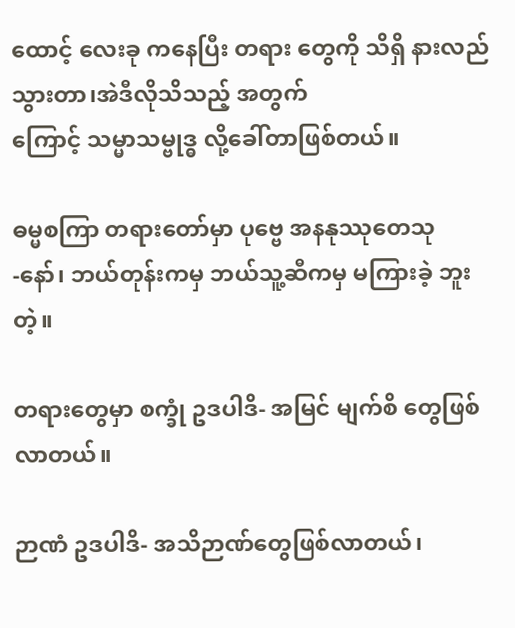ထောင့် လေးခု ကနေပြီး တရား တွေကို သိရှိ နားလည် သွားတာ၊အဲဒီလိုသိသည့် အတွက်
ကြောင့် သမ္မာသမ္ဗုဒ္ဓ လို့ခေါ်တာဖြစ်တယ်။

ဓမ္မစကြာ တရားတော်မှာ ပုဗ္ဗေ အနနုဿုတေသု
-နော်၊ ဘယ်တုန်းကမှ ဘယ်သူ့ဆီကမှ မကြားခဲ့ ဘူး တဲ့။

တရားတွေမှာ စက္ခုံ ဥဒပါဒိ- အမြင် မျက်စိ တွေဖြစ် လာတယ်။

ဉာဏံ ဥဒပါဒိ- အသိဉာဏ်တွေဖြစ်လာတယ်၊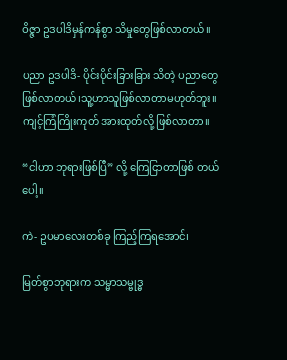ဝိဇ္ဇာ ဥဒပါဒိမှန်ကန်စွာ သိမှုတွေဖြစ်လာတယ်။

ပညာ ဥဒပါဒိ- ပိုင်းပိုင်းခြားခြား သိတဲ့ ပညာတွေ ဖြစ်လာတယ်၊သူ့ဟာသူဖြစ်လာတာမဟုတ်ဘူး။ ကျင့်ကြံကြိုးကုတ် အားထုတ်လို့ ဖြစ်လာတာ။

“ငါဟာ ဘုရားဖြစ်ပြီ” လို့ ကြေငြာတာဖြစ် တယ် ပေါ့။

ကဲ- ဥပမာလေးတစ်ခု ကြည့်ကြရအောင်၊

မြတ်စွာဘုရားက သမ္မာသမ္ဗုဒ္ဓ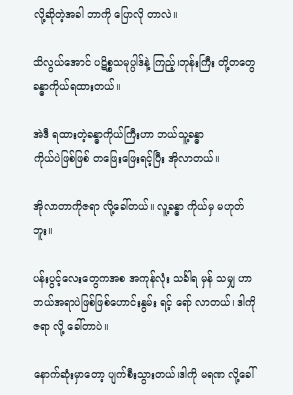လို့ဆိုတဲ့အခါ ဘာကို ပြောလို တာလဲ။

သိလွယ်အောင် ပဋိစ္စသမုပ္ပါဒ်နဲ့ ကြည့်၊ဘုန်းကြီး တို့တတွေ ခန္ဓာကိုယ်ရထားတယ်။

အဲဒီ ရထားတဲ့ခန္ဓာကိုယ်ကြီးဟာ ဘယ်သူ့ခန္ဓာ
ကိုယ်ပဲဖြစ်ဖြစ် တဖြေးဖြေးရင့်ပြီး အိုလာတယ်။

အိုလာတာကိုဇရာ လို့ခေါ်တယ်။ လူ့ခန္ဓာ ကိုယ်မှ မဟုတ်ဘူး။

ပန်းပွင့်လေးတွေကအစ အကုန်လုံး သင်္ခါရ မှန် သမျှ ဟာ ဘယ်အရာပဲဖြစ်ဖြစ်ဟောင်းနွမ်း ရင့် ရော် လာတယ်၊ ဒါကို ဇရာ လို့ ခေါ်တာပဲ။

နောက်ဆုံးမှာတော့ ပျက်စီးသွားတယ်၊ဒါကို မရဏ လို့ခေါ်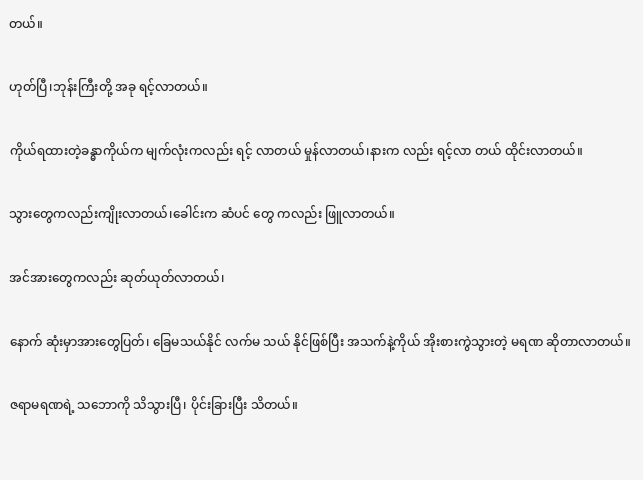တယ်။

ဟုတ်ပြီ၊ဘုန်းကြီးတို့ အခု ရင့်လာတယ်။

ကိုယ်ရထားတဲ့ခန္ဓာကိုယ်က မျက်လုံးကလည်း ရင့် လာတယ် မှုန်လာတယ်၊နားက လည်း ရင့်လာ တယ် ထိုင်းလာတယ်။

သွားတွေကလည်းကျိုးလာတယ်၊ခေါင်းက ဆံပင် တွေ ကလည်း ဖြူလာတယ်။

အင်အားတွေကလည်း ဆုတ်ယုတ်လာတယ်၊

နောက် ဆုံးမှာအားတွေပြတ်၊ ခြေမသယ်နိုင် လက်မ သယ် နိုင်ဖြစ်ပြီး အသက်နဲ့ကိုယ် အိုးစားကွဲသွားတဲ့ မရဏ ဆိုတာလာတယ်။

ဇရာမရဏရဲ့ သဘောကို သိသွားပြီ၊ ပိုင်းခြားပြီး သိတယ်။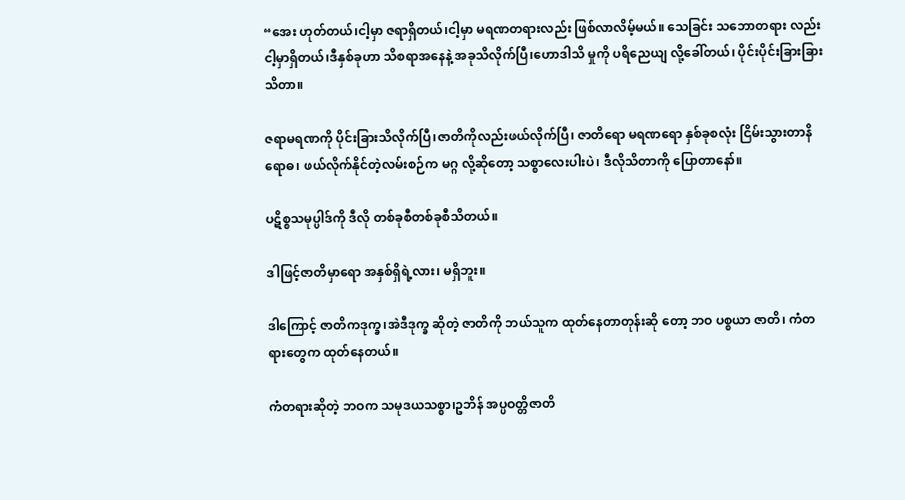“အေး ဟုတ်တယ်၊ငါ့မှာ ဇရာရှိတယ်၊ငါ့မှာ မရဏတရားလည်း ဖြစ်လာလိမ့်မယ်။ သေခြင်း သဘောတရား လည်း ငါ့မှာရှိတယ်၊ဒီနှစ်ခုဟာ သိစရာအနေနဲ့ အခုသိလိုက်ပြီ၊ဟောဒါသိ မှုကို ပရိညေယျ လို့ခေါ်တယ်၊ ပိုင်းပိုင်းခြားခြားသိတာ။

ဇရာမရဏကို ပိုင်းခြားသိလိုက်ပြီ၊ဇာတိကိုလည်းဖယ်လိုက်ပြီ၊ ဇာတိရော မရဏရော နှစ်ခုစလုံး ငြိမ်းသွားတာနိရောဓ၊ ဖယ်လိုက်နိုင်တဲ့လမ်းစဉ်က မဂ္ဂ လို့ဆိုတော့ သစ္စာလေးပါးပဲ၊ ဒီလိုသိတာကို ပြောတာနော်။

ပဋိစ္စသမုပ္ပါဒ်ကို ဒီလို တစ်ခုစီတစ်ခုစီသိတယ်။

ဒါဖြင့်ဇာတိမှာရော အနှစ်ရှိရဲ့လား၊ မရှိဘူး။

ဒါကြောင့် ဇာတိကဒုက္ခ၊အဲဒီဒုက္ခ ဆိုတဲ့ ဇာတိကို ဘယ်သူက ထုတ်နေတာတုန်းဆို တော့ ဘဝ ပစ္စယာ ဇာတိ၊ ကံတရားတွေက ထုတ်နေတယ်။

ကံတရားဆိုတဲ့ ဘဝက သမုဒယသစ္စာ၊ဥဘိန် အပ္ပဝတ္တိဇာတိ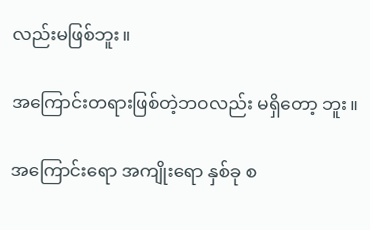လည်းမဖြစ်ဘူး။

အကြောင်းတရားဖြစ်တဲ့ဘဝလည်း မရှိတော့ ဘူး။

အကြောင်းရော အကျိုးရော နှစ်ခု စ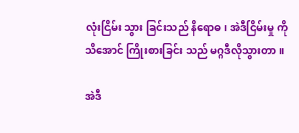လုံးငြိမ်း သွား ခြင်းသည် နိရောဓ၊ အဲဒီငြိမ်းမှု ကို သိအောင် ကြိုးစားခြင်း သည် မဂ္ဂဒီလိုသွားတာ။

အဲဒီ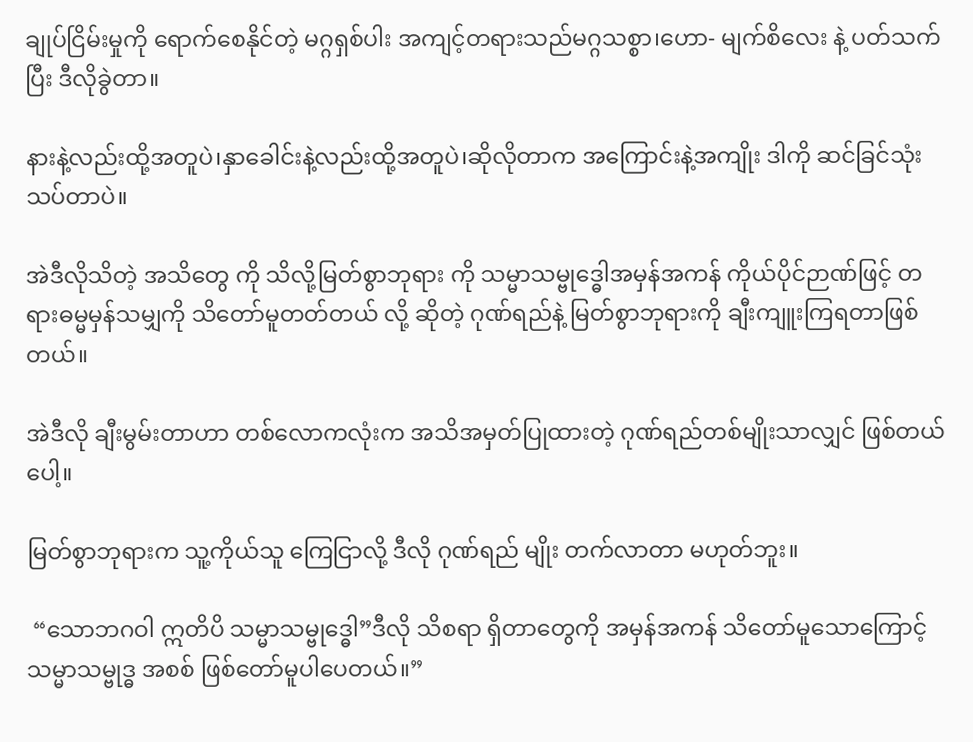ချုပ်ငြိမ်းမှုကို ရောက်စေနိုင်တဲ့ မဂ္ဂရှစ်ပါး အကျင့်တရားသည်မဂ္ဂသစ္စာ၊ဟော- မျက်စိလေး နဲ့ ပတ်သက်ပြီး ဒီလိုခွဲတာ။

နားနဲ့လည်းထို့အတူပဲ၊နှာခေါင်းနဲ့လည်းထို့အတူပဲ၊ဆိုလိုတာက အကြောင်းနဲ့အကျိုး ဒါကို ဆင်ခြင်သုံးသပ်တာပဲ။

အဲဒီလိုသိတဲ့ အသိတွေ ကို သိလို့မြတ်စွာဘုရား ကို သမ္မာသမ္ဗုဒ္ဓေါအမှန်အကန် ကိုယ်ပိုင်ဉာဏ်ဖြင့် တရားဓမ္မမှန်သမျှကို သိတော်မူတတ်တယ် လို့ ဆိုတဲ့ ဂုဏ်ရည်နဲ့ မြတ်စွာဘုရားကို ချီးကျူးကြရတာဖြစ်တယ်။

အဲဒီလို ချီးမွမ်းတာဟာ တစ်လောကလုံးက အသိအမှတ်ပြုထားတဲ့ ဂုဏ်ရည်တစ်မျိုးသာလျှင် ဖြစ်တယ်ပေါ့။

မြတ်စွာဘုရားက သူ့ကိုယ်သူ ကြေငြာလို့ ဒီလို ဂုဏ်ရည် မျိုး တက်လာတာ မဟုတ်ဘူး။

 “သောဘဂဝါ ဣတိပိ သမ္မာသမ္ဗုဒ္ဓေါ”ဒီလို သိစရာ ရှိတာတွေကို အမှန်အကန် သိတော်မူသောကြောင့် သမ္မာသမ္ဗုဒ္ဓ အစစ် ဖြစ်တော်မူပါပေတယ်။”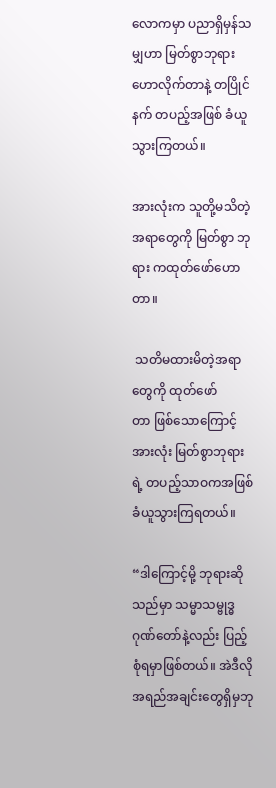လောကမှာ ပညာရှိမှန်သမျှဟာ မြတ်စွာဘုရား ဟောလိုက်တာနဲ့ တပြိုင်နက် တပည့်အဖြစ် ခံယူသွားကြတယ်။

အားလုံးက သူတို့မသိတဲ့အရာတွေကို မြတ်စွာ ဘုရား ကထုတ်ဖော်ဟောတာ။

 သတိမထားမိတဲ့အရာတွေကို ထုတ်ဖော်
တာ ဖြစ်သောကြောင့် အားလုံး မြတ်စွာဘုရားရဲ့ တပည့်သာဝကအဖြစ် ခံယူသွားကြရတယ်။

“ဒါကြောင့်မို့ ဘုရားဆိုသည်မှာ သမ္မာသမ္ဗုဒ္ဓ ဂုဏ်တော်နဲ့လည်း ပြည့်စုံရမှာဖြစ်တယ်။ အဲဒီလို အရည်အချင်းတွေရှိမှဘု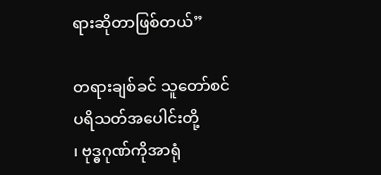ရားဆိုတာဖြစ်တယ်”

တရားချစ်ခင် သူတော်စင် ပရိသတ်အပေါင်းတို့
၊ ဗုဒ္ဓဂုဏ်ကိုအာရုံ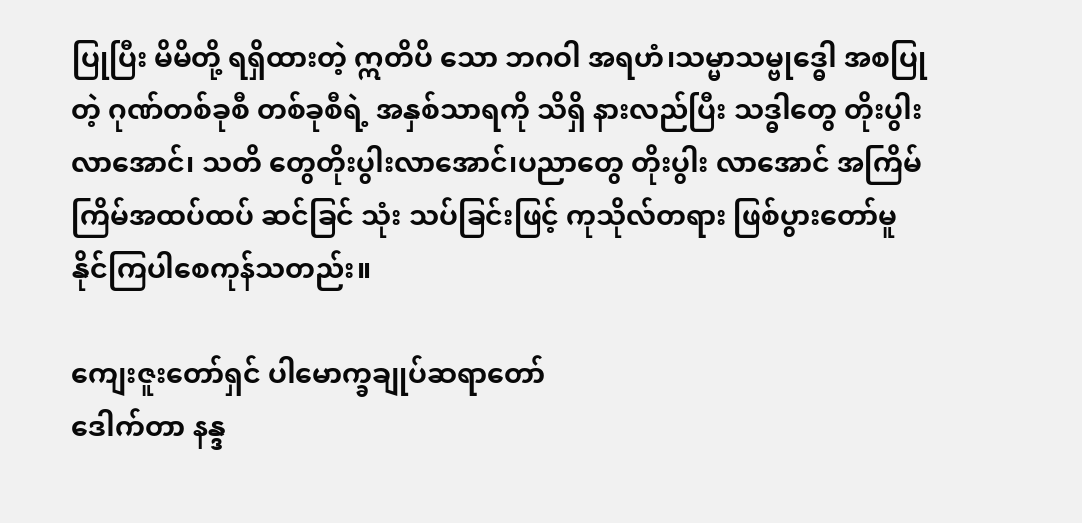ပြုပြီး မိမိတို့ ရရှိထားတဲ့ ဣတိပိ သော ဘဂဝါ အရဟံ၊သမ္မာသမ္ဗုဒ္ဓေါ အစပြုတဲ့ ဂုဏ်တစ်ခုစီ တစ်ခုစီရဲ့ အနှစ်သာရကို သိရှိ နားလည်ပြီး သဒ္ဓါတွေ တိုးပွါးလာအောင်၊ သတိ တွေတိုးပွါးလာအောင်၊ပညာတွေ တိုးပွါး လာအောင် အကြိမ်ကြိမ်အထပ်ထပ် ဆင်ခြင် သုံး သပ်ခြင်းဖြင့် ကုသိုလ်တရား ဖြစ်ပွားတော်မူ နိုင်ကြပါစေကုန်သတည်း။

ကျေးဇူးတော်ရှင် ပါမောက္ခချုပ်ဆရာတော်
ဒေါက်တာ နန္ဒ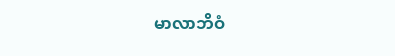မာလာဘိဝံ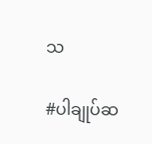သ

#ပါချုပ်ဆ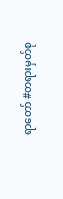ရာတော် #တရားမှတ်စု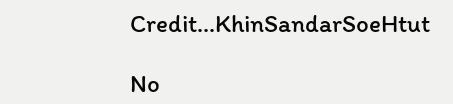Credit...KhinSandarSoeHtut

No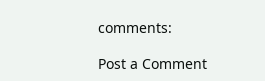comments:

Post a Comment